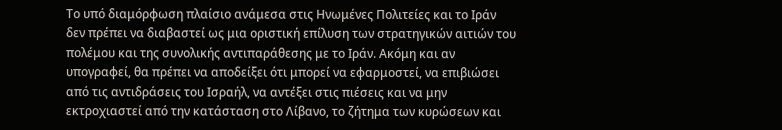Το υπό διαμόρφωση πλαίσιο ανάμεσα στις Ηνωμένες Πολιτείες και το Ιράν δεν πρέπει να διαβαστεί ως μια οριστική επίλυση των στρατηγικών αιτιών του πολέμου και της συνολικής αντιπαράθεσης με το Ιράν. Ακόμη και αν υπογραφεί, θα πρέπει να αποδείξει ότι μπορεί να εφαρμοστεί, να επιβιώσει από τις αντιδράσεις του Ισραήλ, να αντέξει στις πιέσεις και να μην εκτροχιαστεί από την κατάσταση στο Λίβανο, το ζήτημα των κυρώσεων και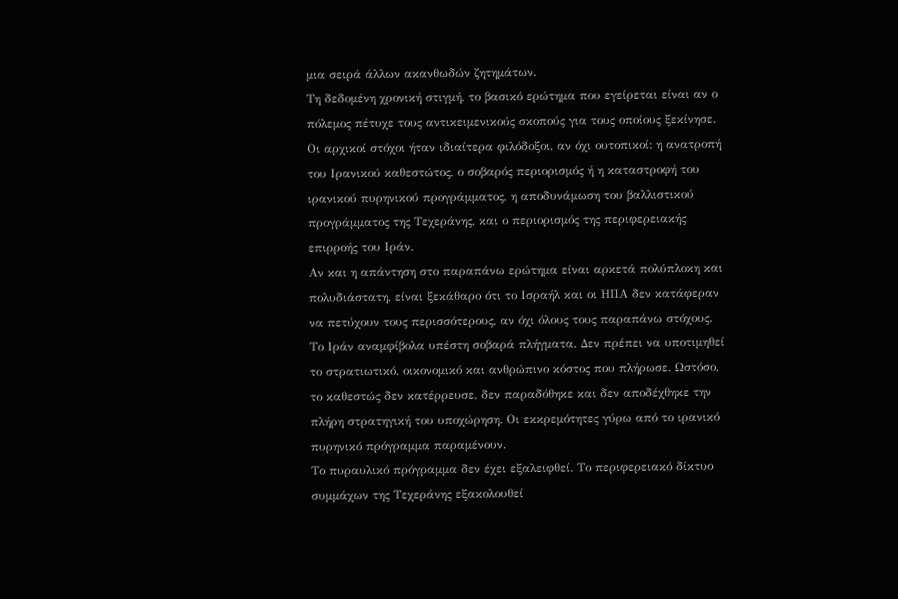μια σειρά άλλων ακανθωδών ζητημάτων.
Τη δεδομένη χρονική στιγμή, το βασικό ερώτημα που εγείρεται είναι αν ο πόλεμος πέτυχε τους αντικειμενικούς σκοπούς για τους οποίους ξεκίνησε. Οι αρχικοί στόχοι ήταν ιδιαίτερα φιλόδοξοι, αν όχι ουτοπικοί: η ανατροπή του Ιρανικού καθεστώτος, ο σοβαρός περιορισμός ή η καταστροφή του ιρανικού πυρηνικού προγράμματος, η αποδυνάμωση του βαλλιστικού προγράμματος της Τεχεράνης, και ο περιορισμός της περιφερειακής επιρροής του Ιράν.
Αν και η απάντηση στο παραπάνω ερώτημα είναι αρκετά πολύπλοκη και πολυδιάστατη, είναι ξεκάθαρο ότι το Ισραήλ και οι ΗΠΑ δεν κατάφεραν να πετύχουν τους περισσότερους, αν όχι όλους τους παραπάνω στόχους.
Το Ιράν αναμφίβολα υπέστη σοβαρά πλήγματα. Δεν πρέπει να υποτιμηθεί το στρατιωτικό, οικονομικό και ανθρώπινο κόστος που πλήρωσε. Ωστόσο, το καθεστώς δεν κατέρρευσε, δεν παραδόθηκε και δεν αποδέχθηκε την πλήρη στρατηγική του υποχώρηση. Οι εκκρεμότητες γύρω από το ιρανικό πυρηνικό πρόγραμμα παραμένουν.
Το πυραυλικό πρόγραμμα δεν έχει εξαλειφθεί. Το περιφερειακό δίκτυο συμμάχων της Τεχεράνης εξακολουθεί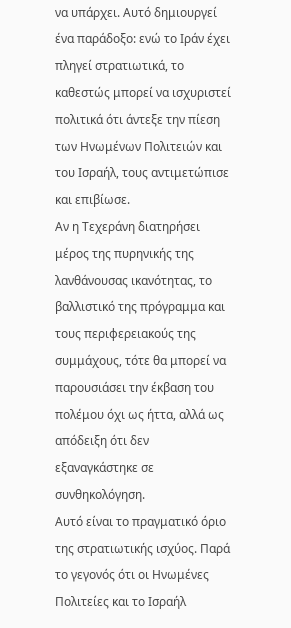να υπάρχει. Αυτό δημιουργεί ένα παράδοξο: ενώ το Ιράν έχει πληγεί στρατιωτικά, το καθεστώς μπορεί να ισχυριστεί πολιτικά ότι άντεξε την πίεση των Ηνωμένων Πολιτειών και του Ισραήλ, τους αντιμετώπισε και επιβίωσε.
Αν η Τεχεράνη διατηρήσει μέρος της πυρηνικής της λανθάνουσας ικανότητας, το βαλλιστικό της πρόγραμμα και τους περιφερειακούς της συμμάχους, τότε θα μπορεί να παρουσιάσει την έκβαση του πολέμου όχι ως ήττα, αλλά ως απόδειξη ότι δεν εξαναγκάστηκε σε συνθηκολόγηση.
Αυτό είναι το πραγματικό όριο της στρατιωτικής ισχύος. Παρά το γεγονός ότι οι Ηνωμένες Πολιτείες και το Ισραήλ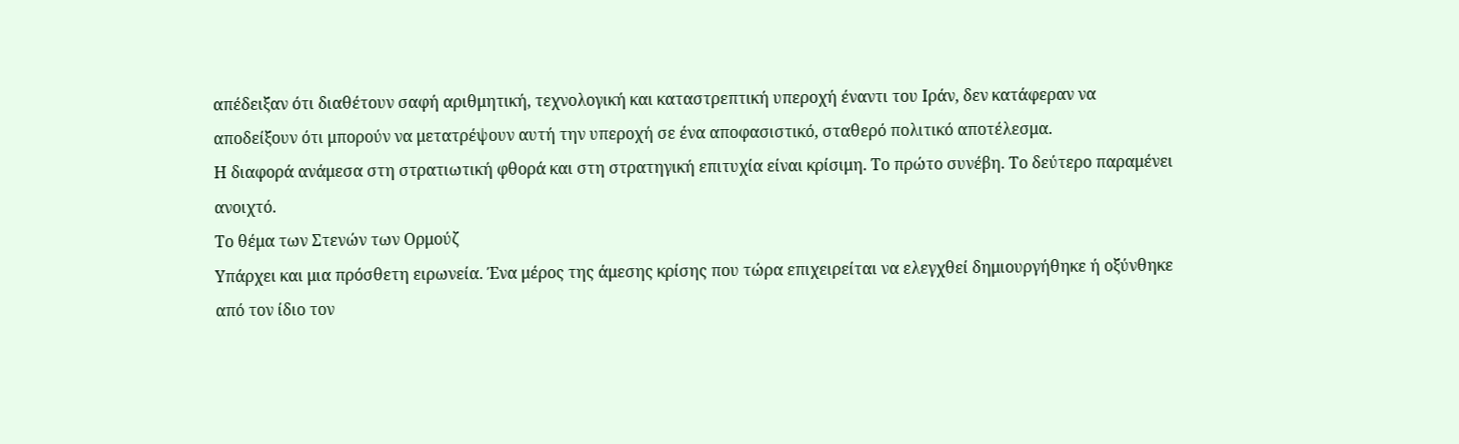απέδειξαν ότι διαθέτουν σαφή αριθμητική, τεχνολογική και καταστρεπτική υπεροχή έναντι του Ιράν, δεν κατάφεραν να αποδείξουν ότι μπορούν να μετατρέψουν αυτή την υπεροχή σε ένα αποφασιστικό, σταθερό πολιτικό αποτέλεσμα.
Η διαφορά ανάμεσα στη στρατιωτική φθορά και στη στρατηγική επιτυχία είναι κρίσιμη. Το πρώτο συνέβη. Το δεύτερο παραμένει ανοιχτό.
Το θέμα των Στενών των Ορμούζ
Υπάρχει και μια πρόσθετη ειρωνεία. Ένα μέρος της άμεσης κρίσης που τώρα επιχειρείται να ελεγχθεί δημιουργήθηκε ή οξύνθηκε από τον ίδιο τον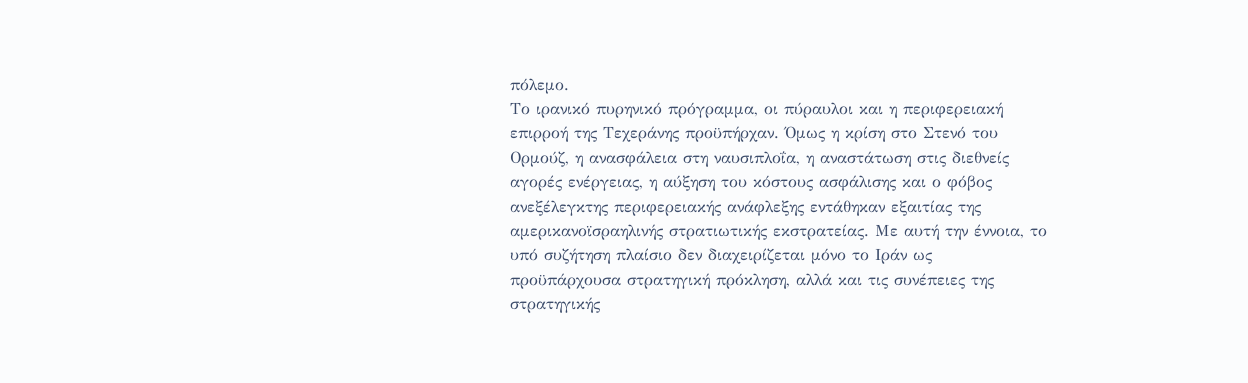πόλεμο.
Το ιρανικό πυρηνικό πρόγραμμα, οι πύραυλοι και η περιφερειακή επιρροή της Τεχεράνης προϋπήρχαν. Όμως η κρίση στο Στενό του Ορμούζ, η ανασφάλεια στη ναυσιπλοΐα, η αναστάτωση στις διεθνείς αγορές ενέργειας, η αύξηση του κόστους ασφάλισης και ο φόβος ανεξέλεγκτης περιφερειακής ανάφλεξης εντάθηκαν εξαιτίας της αμερικανοϊσραηλινής στρατιωτικής εκστρατείας. Με αυτή την έννοια, το υπό συζήτηση πλαίσιο δεν διαχειρίζεται μόνο το Ιράν ως προϋπάρχουσα στρατηγική πρόκληση, αλλά και τις συνέπειες της στρατηγικής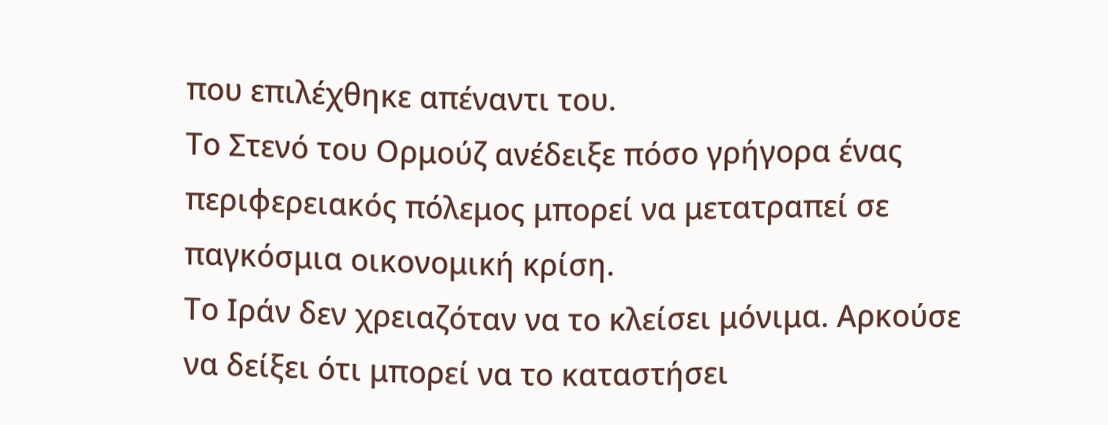που επιλέχθηκε απέναντι του.
Το Στενό του Ορμούζ ανέδειξε πόσο γρήγορα ένας περιφερειακός πόλεμος μπορεί να μετατραπεί σε παγκόσμια οικονομική κρίση.
Το Ιράν δεν χρειαζόταν να το κλείσει μόνιμα. Αρκούσε να δείξει ότι μπορεί να το καταστήσει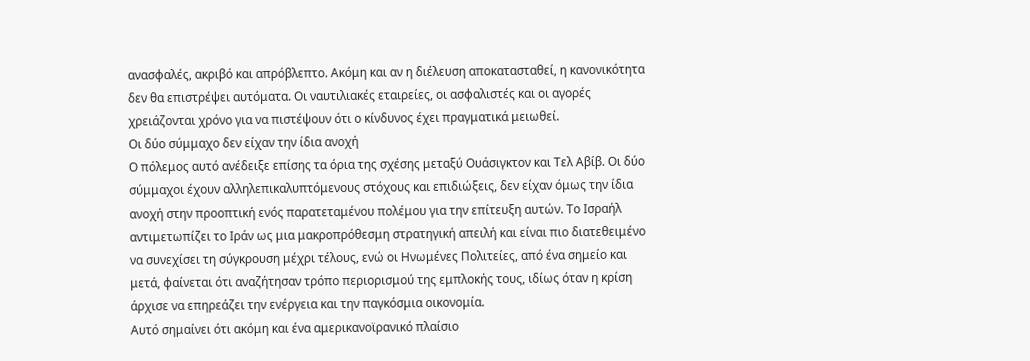ανασφαλές, ακριβό και απρόβλεπτο. Ακόμη και αν η διέλευση αποκατασταθεί, η κανονικότητα δεν θα επιστρέψει αυτόματα. Οι ναυτιλιακές εταιρείες, οι ασφαλιστές και οι αγορές χρειάζονται χρόνο για να πιστέψουν ότι ο κίνδυνος έχει πραγματικά μειωθεί.
Οι δύο σύμμαχο δεν είχαν την ίδια ανοχή
Ο πόλεμος αυτό ανέδειξε επίσης τα όρια της σχέσης μεταξύ Ουάσιγκτον και Τελ Αβίβ. Οι δύο σύμμαχοι έχουν αλληλεπικαλυπτόμενους στόχους και επιδιώξεις, δεν είχαν όμως την ίδια ανοχή στην προοπτική ενός παρατεταμένου πολέμου για την επίτευξη αυτών. Το Ισραήλ αντιμετωπίζει το Ιράν ως μια μακροπρόθεσμη στρατηγική απειλή και είναι πιο διατεθειμένο να συνεχίσει τη σύγκρουση μέχρι τέλους, ενώ οι Ηνωμένες Πολιτείες, από ένα σημείο και μετά, φαίνεται ότι αναζήτησαν τρόπο περιορισμού της εμπλοκής τους, ιδίως όταν η κρίση άρχισε να επηρεάζει την ενέργεια και την παγκόσμια οικονομία.
Αυτό σημαίνει ότι ακόμη και ένα αμερικανοϊρανικό πλαίσιο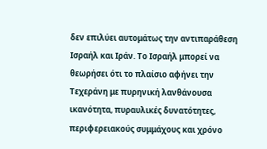δεν επιλύει αυτομάτως την αντιπαράθεση Ισραήλ και Ιράν. Το Ισραήλ μπορεί να θεωρήσει ότι το πλαίσιο αφήνει την Τεχεράνη με πυρηνική λανθάνουσα ικανότητα, πυραυλικές δυνατότητες, περιφερειακούς συμμάχους και χρόνο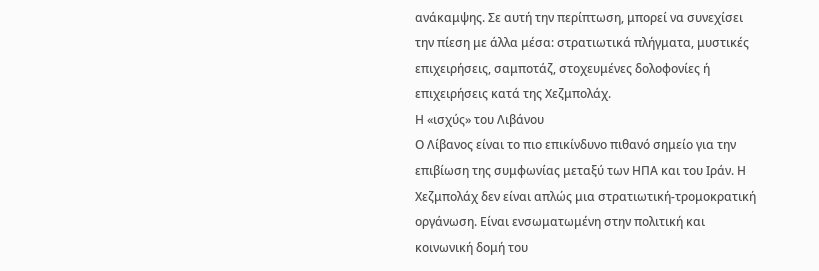ανάκαμψης. Σε αυτή την περίπτωση, μπορεί να συνεχίσει την πίεση με άλλα μέσα: στρατιωτικά πλήγματα, μυστικές επιχειρήσεις, σαμποτάζ, στοχευμένες δολοφονίες ή επιχειρήσεις κατά της Χεζμπολάχ.
Η «ισχύς» του Λιβάνου
Ο Λίβανος είναι το πιο επικίνδυνο πιθανό σημείο για την επιβίωση της συμφωνίας μεταξύ των ΗΠΑ και του Ιράν. Η Χεζμπολάχ δεν είναι απλώς μια στρατιωτική-τρομοκρατική οργάνωση. Είναι ενσωματωμένη στην πολιτική και κοινωνική δομή του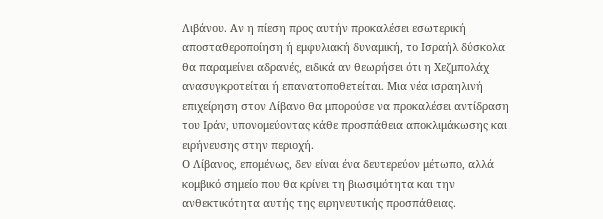Λιβάνου. Αν η πίεση προς αυτήν προκαλέσει εσωτερική αποσταθεροποίηση ή εμφυλιακή δυναμική, το Ισραήλ δύσκολα θα παραμείνει αδρανές, ειδικά αν θεωρήσει ότι η Χεζμπολάχ ανασυγκροτείται ή επανατοποθετείται. Μια νέα ισραηλινή επιχείρηση στον Λίβανο θα μπορούσε να προκαλέσει αντίδραση του Ιράν, υπονομεύοντας κάθε προσπάθεια αποκλιμάκωσης και ειρήνευσης στην περιοχή.
Ο Λίβανος, επομένως, δεν είναι ένα δευτερεύον μέτωπο, αλλά κομβικό σημείο που θα κρίνει τη βιωσιμότητα και την ανθεκτικότητα αυτής της ειρηνευτικής προσπάθειας.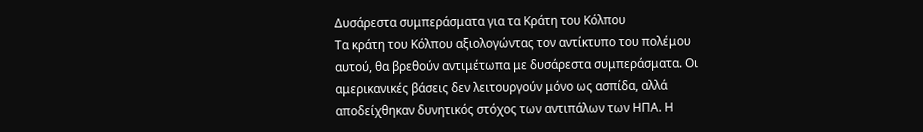Δυσάρεστα συμπεράσματα για τα Κράτη του Κόλπου
Τα κράτη του Κόλπου αξιολογώντας τον αντίκτυπο του πολέμου αυτού, θα βρεθούν αντιμέτωπα με δυσάρεστα συμπεράσματα. Οι αμερικανικές βάσεις δεν λειτουργούν μόνο ως ασπίδα, αλλά αποδείχθηκαν δυνητικός στόχος των αντιπάλων των ΗΠΑ. Η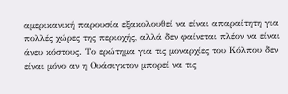αμερικανική παρουσία εξακολουθεί να είναι απαραίτητη για πολλές χώρες της περιοχής, αλλά δεν φαίνεται πλέον να είναι άνευ κόστους. Το ερώτημα για τις μοναρχίες του Κόλπου δεν είναι μόνο αν η Ουάσιγκτον μπορεί να τις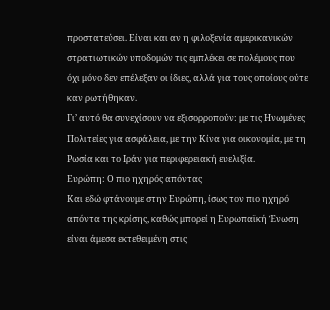προστατεύσει. Είναι και αν η φιλοξενία αμερικανικών στρατιωτικών υποδομών τις εμπλέκει σε πολέμους που όχι μόνο δεν επέλεξαν οι ίδιες, αλλά για τους οποίους ούτε καν ρωτήθηκαν.
Γι’ αυτό θα συνεχίσουν να εξισορροπούν: με τις Ηνωμένες Πολιτείες για ασφάλεια, με την Κίνα για οικονομία, με τη Ρωσία και το Ιράν για περιφερειακή ευελιξία.
Ευρώπη: Ο πιο ηχηρός απόντας
Και εδώ φτάνουμε στην Ευρώπη, ίσως τον πιο ηχηρό απόντα της κρίσης, καθώς μπορεί η Ευρωπαϊκή Ένωση είναι άμεσα εκτεθειμένη στις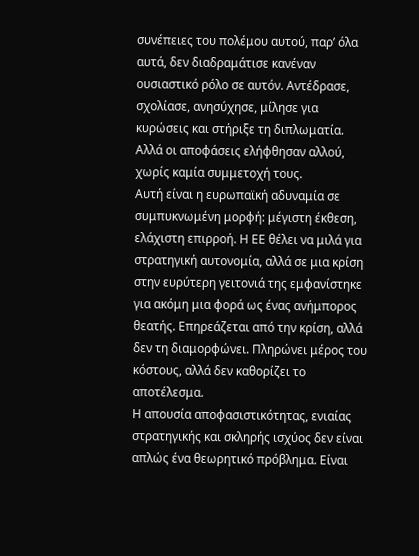συνέπειες του πολέμου αυτού, παρ’ όλα αυτά, δεν διαδραμάτισε κανέναν ουσιαστικό ρόλο σε αυτόν. Αντέδρασε, σχολίασε, ανησύχησε, μίλησε για κυρώσεις και στήριξε τη διπλωματία. Αλλά οι αποφάσεις ελήφθησαν αλλού, χωρίς καμία συμμετοχή τους.
Αυτή είναι η ευρωπαϊκή αδυναμία σε συμπυκνωμένη μορφή: μέγιστη έκθεση, ελάχιστη επιρροή. Η ΕΕ θέλει να μιλά για στρατηγική αυτονομία, αλλά σε μια κρίση στην ευρύτερη γειτονιά της εμφανίστηκε για ακόμη μια φορά ως ένας ανήμπορος θεατής. Επηρεάζεται από την κρίση, αλλά δεν τη διαμορφώνει. Πληρώνει μέρος του κόστους, αλλά δεν καθορίζει το αποτέλεσμα.
Η απουσία αποφασιστικότητας, ενιαίας στρατηγικής και σκληρής ισχύος δεν είναι απλώς ένα θεωρητικό πρόβλημα. Είναι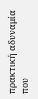πρακτική αδυναμία που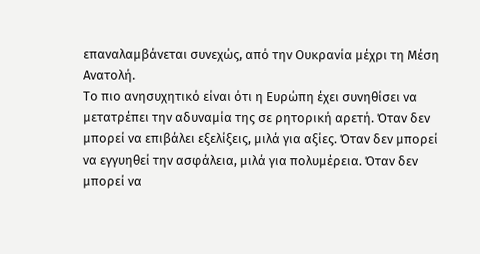επαναλαμβάνεται συνεχώς, από την Ουκρανία μέχρι τη Μέση Ανατολή.
Το πιο ανησυχητικό είναι ότι η Ευρώπη έχει συνηθίσει να μετατρέπει την αδυναμία της σε ρητορική αρετή. Όταν δεν μπορεί να επιβάλει εξελίξεις, μιλά για αξίες. Όταν δεν μπορεί να εγγυηθεί την ασφάλεια, μιλά για πολυμέρεια. Όταν δεν μπορεί να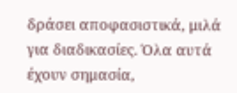δράσει αποφασιστικά, μιλά για διαδικασίες. Όλα αυτά έχουν σημασία,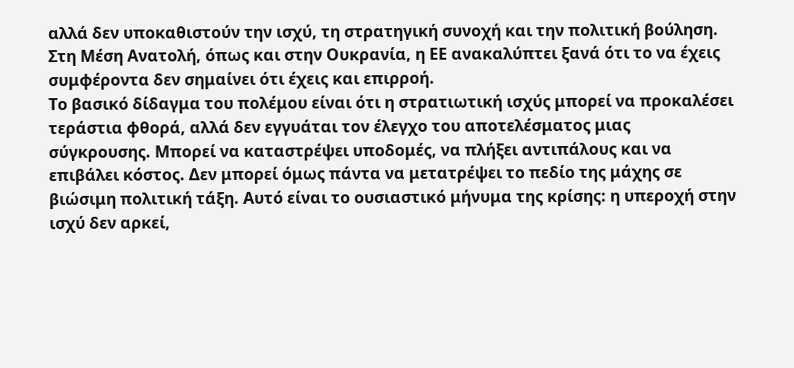αλλά δεν υποκαθιστούν την ισχύ, τη στρατηγική συνοχή και την πολιτική βούληση. Στη Μέση Ανατολή, όπως και στην Ουκρανία, η ΕΕ ανακαλύπτει ξανά ότι το να έχεις συμφέροντα δεν σημαίνει ότι έχεις και επιρροή.
Το βασικό δίδαγμα του πολέμου είναι ότι η στρατιωτική ισχύς μπορεί να προκαλέσει τεράστια φθορά, αλλά δεν εγγυάται τον έλεγχο του αποτελέσματος μιας σύγκρουσης. Μπορεί να καταστρέψει υποδομές, να πλήξει αντιπάλους και να επιβάλει κόστος. Δεν μπορεί όμως πάντα να μετατρέψει το πεδίο της μάχης σε βιώσιμη πολιτική τάξη. Αυτό είναι το ουσιαστικό μήνυμα της κρίσης: η υπεροχή στην ισχύ δεν αρκεί,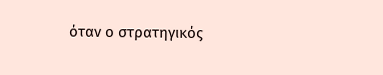όταν ο στρατηγικός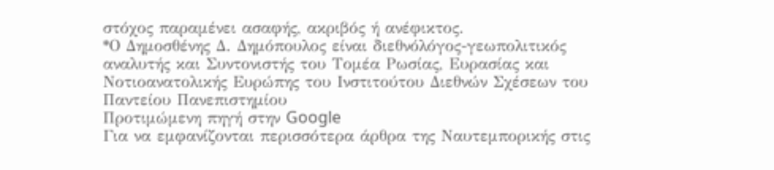στόχος παραμένει ασαφής, ακριβός ή ανέφικτος.
*Ο Δημοσθένης Δ. Δημόπουλος είναι διεθνόλόγος-γεωπολιτικός αναλυτής και Συντονιστής του Τομέα Ρωσίας, Ευρασίας και Νοτιοανατολικής Ευρώπης του Ινστιτούτου Διεθνών Σχέσεων του Παντείου Πανεπιστημίου
Προτιμώμενη πηγή στην Google
Για να εμφανίζονται περισσότερα άρθρα της Ναυτεμπορικής στις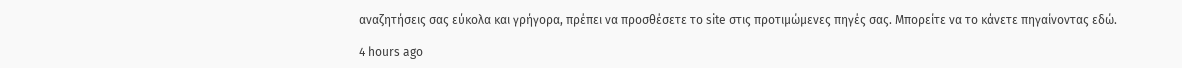αναζητήσεις σας εύκολα και γρήγορα, πρέπει να προσθέσετε το site στις προτιμώμενες πηγές σας. Μπορείτε να το κάνετε πηγαίνοντας εδώ.

4 hours ago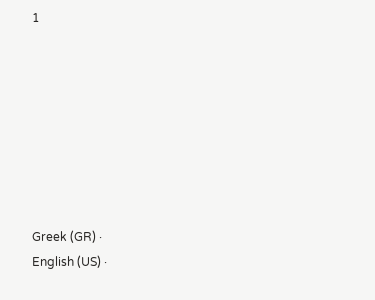1








Greek (GR) ·
English (US) ·